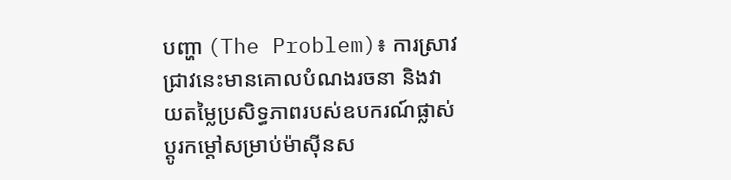បញ្ហា (The Problem)៖ ការស្រាវជ្រាវនេះមានគោលបំណងរចនា និងវាយតម្លៃប្រសិទ្ធភាពរបស់ឧបករណ៍ផ្លាស់ប្តូរកម្ដៅសម្រាប់ម៉ាស៊ីនស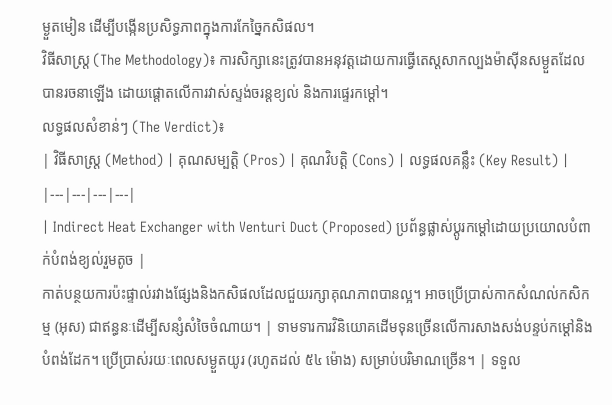ម្ងួតមៀន ដើម្បីបង្កើនប្រសិទ្ធភាពក្នុងការកែច្នៃកសិផល។
វិធីសាស្ត្រ (The Methodology)៖ ការសិក្សានេះត្រូវបានអនុវត្តដោយការធ្វើតេស្តសាកល្បងម៉ាស៊ីនសម្ងួតដែលបានរចនាឡើង ដោយផ្តោតលើការវាស់ស្ទង់ចរន្តខ្យល់ និងការផ្ទេរកម្ដៅ។
លទ្ធផលសំខាន់ៗ (The Verdict)៖
| វិធីសាស្ត្រ (Method) | គុណសម្បត្តិ (Pros) | គុណវិបត្តិ (Cons) | លទ្ធផលគន្លឹះ (Key Result) |
|---|---|---|---|
| Indirect Heat Exchanger with Venturi Duct (Proposed) ប្រព័ន្ធផ្លាស់ប្តូរកម្ដៅដោយប្រយោលបំពាក់បំពង់ខ្យល់រួមតូច |
កាត់បន្ថយការប៉ះផ្ទាល់រវាងផ្សែងនិងកសិផលដែលជួយរក្សាគុណភាពបានល្អ។ អាចប្រើប្រាស់កាកសំណល់កសិកម្ម (អុស) ជាឥន្ធនៈដើម្បីសន្សំសំចៃចំណាយ។ | ទាមទារការវិនិយោគដើមទុនច្រើនលើការសាងសង់បន្ទប់កម្ដៅនិងបំពង់ដែក។ ប្រើប្រាស់រយៈពេលសម្ងួតយូរ (រហូតដល់ ៥៤ ម៉ោង) សម្រាប់បរិមាណច្រើន។ | ទទួល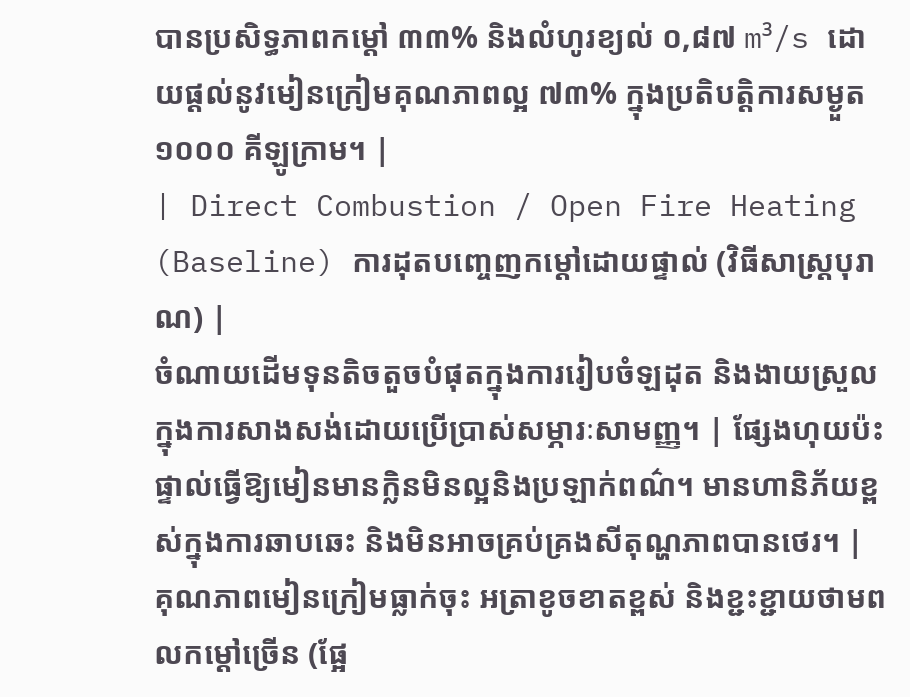បានប្រសិទ្ធភាពកម្ដៅ ៣៣% និងលំហូរខ្យល់ ០,៨៧ m³/s ដោយផ្តល់នូវមៀនក្រៀមគុណភាពល្អ ៧៣% ក្នុងប្រតិបត្តិការសម្ងួត ១០០០ គីឡូក្រាម។ |
| Direct Combustion / Open Fire Heating (Baseline) ការដុតបញ្ចេញកម្ដៅដោយផ្ទាល់ (វិធីសាស្ត្របុរាណ) |
ចំណាយដើមទុនតិចតួចបំផុតក្នុងការរៀបចំឡដុត និងងាយស្រួលក្នុងការសាងសង់ដោយប្រើប្រាស់សម្ភារៈសាមញ្ញ។ | ផ្សែងហុយប៉ះផ្ទាល់ធ្វើឱ្យមៀនមានក្លិនមិនល្អនិងប្រឡាក់ពណ៌។ មានហានិភ័យខ្ពស់ក្នុងការឆាបឆេះ និងមិនអាចគ្រប់គ្រងសីតុណ្ហភាពបានថេរ។ | គុណភាពមៀនក្រៀមធ្លាក់ចុះ អត្រាខូចខាតខ្ពស់ និងខ្ជះខ្ជាយថាមពលកម្ដៅច្រើន (ផ្អែ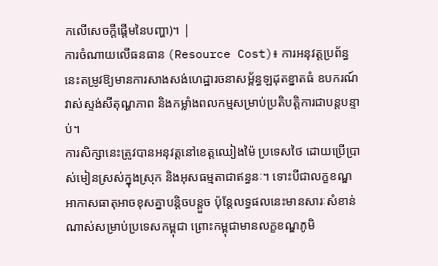កលើសេចក្តីផ្តើមនៃបញ្ហា)។ |
ការចំណាយលើធនធាន (Resource Cost)៖ ការអនុវត្តប្រព័ន្ធនេះតម្រូវឱ្យមានការសាងសង់ហេដ្ឋារចនាសម្ព័ន្ធឡដុតខ្នាតធំ ឧបករណ៍វាស់ស្ទង់សីតុណ្ហភាព និងកម្លាំងពលកម្មសម្រាប់ប្រតិបត្តិការជាបន្តបន្ទាប់។
ការសិក្សានេះត្រូវបានអនុវត្តនៅខេត្តឈៀងម៉ៃ ប្រទេសថៃ ដោយប្រើប្រាស់មៀនស្រស់ក្នុងស្រុក និងអុសធម្មតាជាឥន្ធនៈ។ ទោះបីជាលក្ខខណ្ឌអាកាសធាតុអាចខុសគ្នាបន្តិចបន្តួច ប៉ុន្តែលទ្ធផលនេះមានសារៈសំខាន់ណាស់សម្រាប់ប្រទេសកម្ពុជា ព្រោះកម្ពុជាមានលក្ខខណ្ឌភូមិ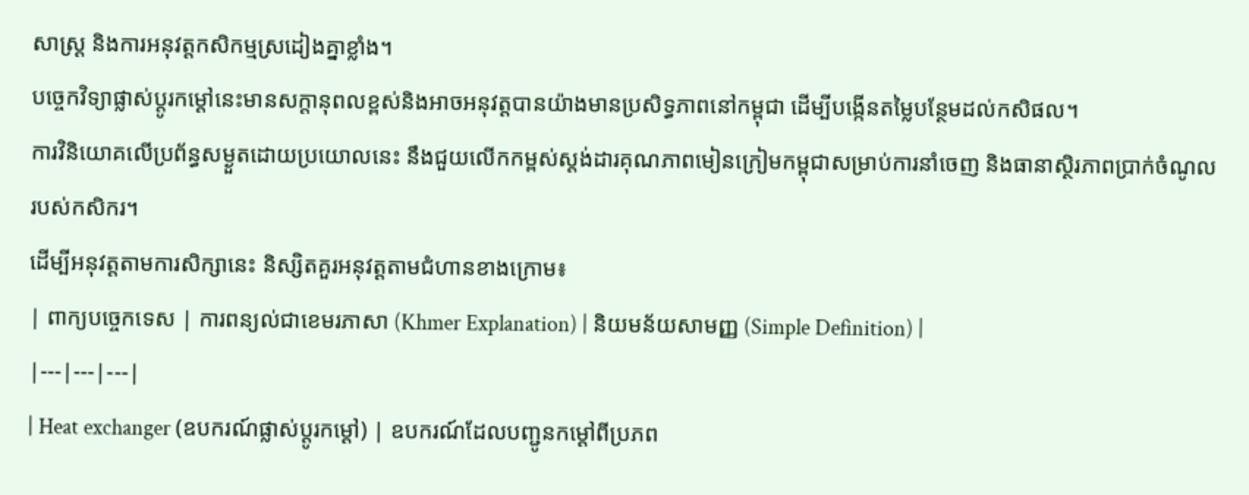សាស្ត្រ និងការអនុវត្តកសិកម្មស្រដៀងគ្នាខ្លាំង។
បច្ចេកវិទ្យាផ្លាស់ប្តូរកម្ដៅនេះមានសក្តានុពលខ្ពស់និងអាចអនុវត្តបានយ៉ាងមានប្រសិទ្ធភាពនៅកម្ពុជា ដើម្បីបង្កើនតម្លៃបន្ថែមដល់កសិផល។
ការវិនិយោគលើប្រព័ន្ធសម្ងួតដោយប្រយោលនេះ នឹងជួយលើកកម្ពស់ស្តង់ដារគុណភាពមៀនក្រៀមកម្ពុជាសម្រាប់ការនាំចេញ និងធានាស្ថិរភាពប្រាក់ចំណូលរបស់កសិករ។
ដើម្បីអនុវត្តតាមការសិក្សានេះ និស្សិតគួរអនុវត្តតាមជំហានខាងក្រោម៖
| ពាក្យបច្ចេកទេស | ការពន្យល់ជាខេមរភាសា (Khmer Explanation) | និយមន័យសាមញ្ញ (Simple Definition) |
|---|---|---|
| Heat exchanger (ឧបករណ៍ផ្លាស់ប្តូរកម្ដៅ) | ឧបករណ៍ដែលបញ្ជូនកម្ដៅពីប្រភព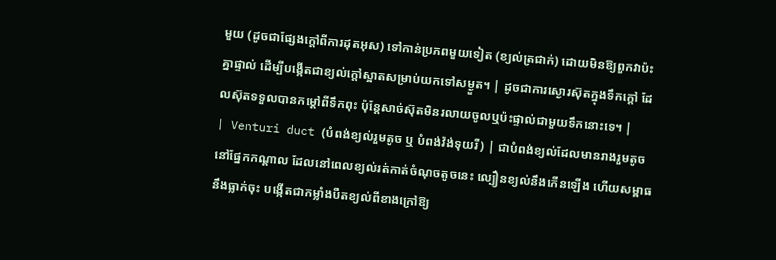មួយ (ដូចជាផ្សែងក្តៅពីការដុតអុស) ទៅកាន់ប្រភពមួយទៀត (ខ្យល់ត្រជាក់) ដោយមិនឱ្យពួកវាប៉ះគ្នាផ្ទាល់ ដើម្បីបង្កើតជាខ្យល់ក្តៅស្អាតសម្រាប់យកទៅសម្ងួត។ | ដូចជាការស្ងោរស៊ុតក្នុងទឹកក្តៅ ដែលស៊ុតទទួលបានកម្ដៅពីទឹកពុះ ប៉ុន្តែសាច់ស៊ុតមិនរលាយចូលឬប៉ះផ្ទាល់ជាមួយទឹកនោះទេ។ |
| Venturi duct (បំពង់ខ្យល់រួមតូច ឬ បំពង់វ៉ង់ទុយរី) | ជាបំពង់ខ្យល់ដែលមានរាងរួមតូចនៅផ្នែកកណ្តាល ដែលនៅពេលខ្យល់រត់កាត់ចំណុចតូចនេះ ល្បឿនខ្យល់នឹងកើនឡើង ហើយសម្ពាធនឹងធ្លាក់ចុះ បង្កើតជាកម្លាំងបឺតខ្យល់ពីខាងក្រៅឱ្យ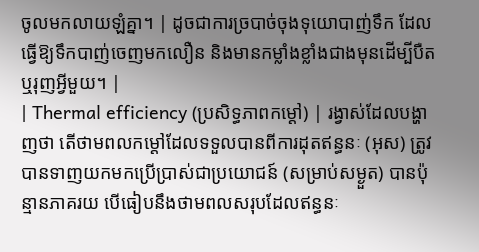ចូលមកលាយឡំគ្នា។ | ដូចជាការច្របាច់ចុងទុយោបាញ់ទឹក ដែលធ្វើឱ្យទឹកបាញ់ចេញមកលឿន និងមានកម្លាំងខ្លាំងជាងមុនដើម្បីបឺតឬរុញអ្វីមួយ។ |
| Thermal efficiency (ប្រសិទ្ធភាពកម្ដៅ) | រង្វាស់ដែលបង្ហាញថា តើថាមពលកម្ដៅដែលទទួលបានពីការដុតឥន្ធនៈ (អុស) ត្រូវបានទាញយកមកប្រើប្រាស់ជាប្រយោជន៍ (សម្រាប់សម្ងួត) បានប៉ុន្មានភាគរយ បើធៀបនឹងថាមពលសរុបដែលឥន្ធនៈ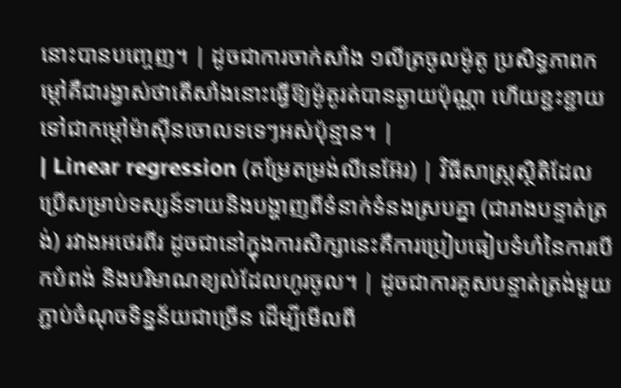នោះបានបញ្ចេញ។ | ដូចជាការចាក់សាំង ១លីត្រចូលម៉ូតូ ប្រសិទ្ធភាពកម្ដៅគឺជារង្វាស់ថាតើសាំងនោះធ្វើឱ្យម៉ូតូរត់បានឆ្ងាយប៉ុណ្ណា ហើយខ្ជះខ្ជាយទៅជាកម្ដៅម៉ាស៊ីនចោលទទេៗអស់ប៉ុន្មាន។ |
| Linear regression (តម្រែតម្រង់លីនេអ៊ែរ) | វិធីសាស្ត្រស្ថិតិដែលប្រើសម្រាប់ទស្សន៍ទាយនិងបង្ហាញពីទំនាក់ទំនងស្របគ្នា (ជារាងបន្ទាត់ត្រង់) រវាងអថេរពីរ ដូចជានៅក្នុងការសិក្សានេះគឺការប្រៀបធៀបទំហំនៃការបើកបំពង់ និងបរិមាណខ្យល់ដែលហូរចូល។ | ដូចជាការគូសបន្ទាត់ត្រង់មួយភ្ជាប់ចំណុចទិន្នន័យជាច្រើន ដើម្បីមើលពី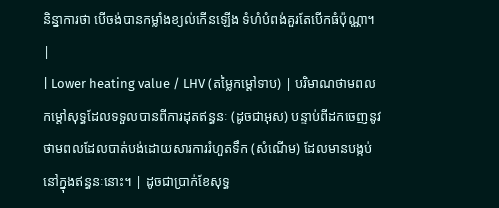និន្នាការថា បើចង់បានកម្លាំងខ្យល់កើនឡើង ទំហំបំពង់គួរតែបើកធំប៉ុណ្ណា។ |
| Lower heating value / LHV (តម្លៃកម្ដៅទាប) | បរិមាណថាមពលកម្ដៅសុទ្ធដែលទទួលបានពីការដុតឥន្ធនៈ (ដូចជាអុស) បន្ទាប់ពីដកចេញនូវថាមពលដែលបាត់បង់ដោយសារការរំហួតទឹក (សំណើម) ដែលមានបង្កប់នៅក្នុងឥន្ធនៈនោះ។ | ដូចជាប្រាក់ខែសុទ្ធ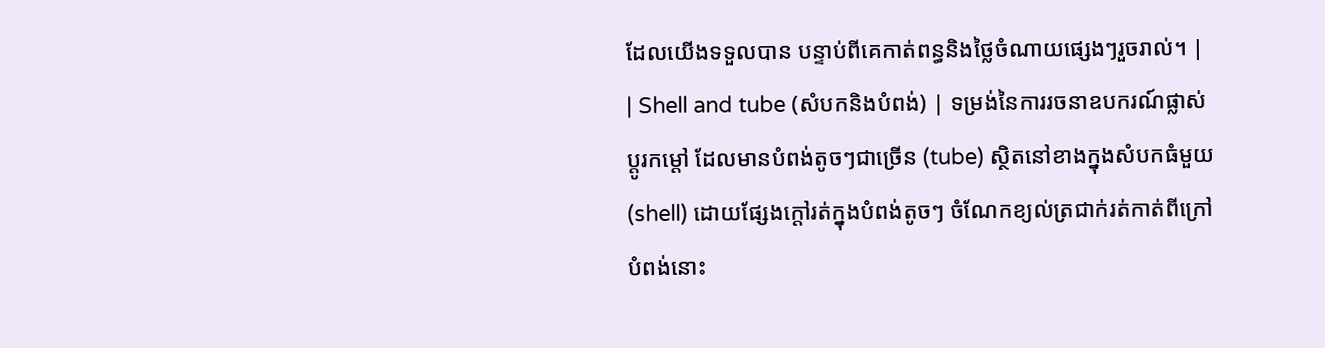ដែលយើងទទួលបាន បន្ទាប់ពីគេកាត់ពន្ធនិងថ្លៃចំណាយផ្សេងៗរួចរាល់។ |
| Shell and tube (សំបកនិងបំពង់) | ទម្រង់នៃការរចនាឧបករណ៍ផ្លាស់ប្តូរកម្ដៅ ដែលមានបំពង់តូចៗជាច្រើន (tube) ស្ថិតនៅខាងក្នុងសំបកធំមួយ (shell) ដោយផ្សែងក្តៅរត់ក្នុងបំពង់តូចៗ ចំណែកខ្យល់ត្រជាក់រត់កាត់ពីក្រៅបំពង់នោះ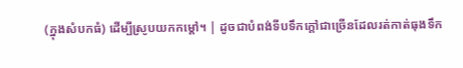(ក្នុងសំបកធំ) ដើម្បីស្រូបយកកម្ដៅ។ | ដូចជាបំពង់ទីបទឹកក្ដៅជាច្រើនដែលរត់កាត់ធុងទឹក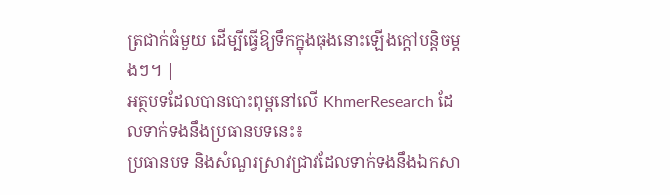ត្រជាក់ធំមួយ ដើម្បីធ្វើឱ្យទឹកក្នុងធុងនោះឡើងក្ដៅបន្តិចម្តងៗ។ |
អត្ថបទដែលបានបោះពុម្ពនៅលើ KhmerResearch ដែលទាក់ទងនឹងប្រធានបទនេះ៖
ប្រធានបទ និងសំណួរស្រាវជ្រាវដែលទាក់ទងនឹងឯកសា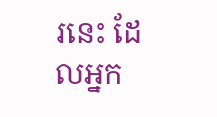រនេះ ដែលអ្នក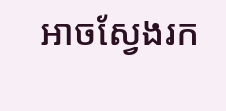អាចស្វែងរក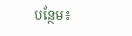បន្ថែម៖